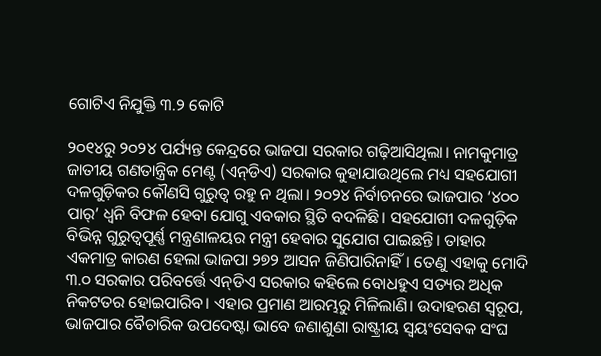ଗୋଟିଏ ନିଯୁକ୍ତି ୩.୨ କୋଟି

୨୦୧୪ରୁ ୨୦୨୪ ପର୍ଯ୍ୟନ୍ତ କେନ୍ଦ୍ରରେ ଭାଜପା ସରକାର ଗଢ଼ିଆସିଥିଲା। ନାମକୁମାତ୍ର ଜାତୀୟ ଗଣତାନ୍ତ୍ରିକ ମେଣ୍ଟ (ଏନ୍‌ଡିଏ) ସରକାର କୁହାଯାଉଥିଲେ ମଧ୍ୟ ସହଯୋଗୀ ଦଳଗୁଡ଼ିକର କୌଣସି ଗୁରୁତ୍ୱ ରହୁ ନ ଥିଲା। ୨୦୨୪ ନିର୍ବାଚନରେ ଭାଜପାର ‘୪୦୦ ପାର୍‌’ ଧ୍ୱନି ବିଫଳ ହେବା ଯୋଗୁ ଏବକାର ସ୍ଥିତି ବଦଳିଛି। ସହଯୋଗୀ ଦଳଗୁଡ଼ିକ ବିଭିନ୍ନ ଗୁରୁତ୍ୱପୂର୍ଣ୍ଣ ମନ୍ତ୍ରଣାଳୟର ମନ୍ତ୍ରୀ ହେବାର ସୁଯୋଗ ପାଇଛନ୍ତି। ତାହାର ଏକମାତ୍ର କାରଣ ହେଲା ଭାଜପା ୨୭୨ ଆସନ ଜିଣିପାରିନାହିଁ। ତେଣୁ ଏହାକୁ ମୋଦି ୩.୦ ସରକାର ପରିବର୍ତ୍ତେ ଏନ୍‌ଡିଏ ସରକାର କହିଲେ ବୋଧହୁଏ ସତ୍ୟର ଅଧିକ ନିକଟତର ହୋଇପାରିବ। ଏହାର ପ୍ରମାଣ ଆରମ୍ଭରୁ ମିଳିଲାଣି। ଉଦାହରଣ ସ୍ବରୂପ, ଭାଜପାର ବୈଚାରିକ ଉପଦେଷ୍ଟା ଭାବେ ଜଣାଶୁଣା ରାଷ୍ଟ୍ରୀୟ ସ୍ବୟଂସେବକ ସଂଘ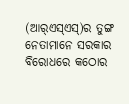(ଆର୍‌ଏସ୍‌ଏସ୍‌)ର ତୁଙ୍ଗ ନେତାମାନେ ସରକାର ବିରୋଧରେ କଠୋର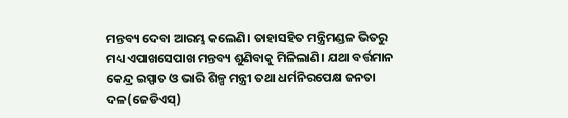ମନ୍ତବ୍ୟ ଦେବା ଆରମ୍ଭ କଲେଣି। ତାହାସହିତ ମନ୍ତ୍ରିମଣ୍ଡଳ ଭିତରୁ ମଧ୍ୟ ଏପାଖସେପାଖ ମନ୍ତବ୍ୟ ଶୁଣିବାକୁ ମିଳିଲାଣି। ଯଥା ବର୍ତ୍ତମାନ କେନ୍ଦ୍ର ଇସ୍ପାତ ଓ ଭାରି ଶିଳ୍ପ ମନ୍ତ୍ରୀ ତଥା ଧର୍ମନିରପେକ୍ଷ ଜନତା ଦଳ(ଜେଡିଏସ୍‌)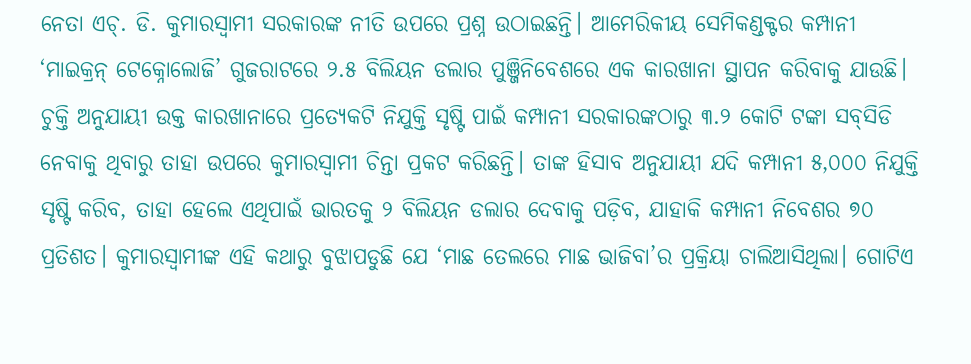ନେତା ଏଚ୍‌. ଡି. କୁମାରସ୍ବାମୀ ସରକାରଙ୍କ ନୀତି ଉପରେ ପ୍ରଶ୍ନ ଉଠାଇଛନ୍ତି। ଆମେରିକୀୟ ସେମିକଣ୍ଡକ୍ଟର କମ୍ପାନୀ ‘ମାଇକ୍ରନ୍‌ ଟେକ୍ନୋଲୋଜି’ ଗୁଜରାଟରେ ୨.୫ ବିଲିୟନ ଡଲାର ପୁଞ୍ଜିନିବେଶରେ ଏକ କାରଖାନା ସ୍ଥାପନ କରିବାକୁ ଯାଉଛି। ଚୁକ୍ତି ଅନୁଯାୟୀ ଉକ୍ତ କାରଖାନାରେ ପ୍ରତ୍ୟେକଟି ନିଯୁକ୍ତି ସୃଷ୍ଟି ପାଇଁ କମ୍ପାନୀ ସରକାରଙ୍କଠାରୁ ୩.୨ କୋଟି ଟଙ୍କା ସବ୍‌ସିଡି ନେବାକୁ ଥିବାରୁ ତାହା ଉପରେ କୁମାରସ୍ବାମୀ ଚିନ୍ତା ପ୍ରକଟ କରିଛନ୍ତି। ତାଙ୍କ ହିସାବ ଅନୁଯାୟୀ ଯଦି କମ୍ପାନୀ ୫,୦୦୦ ନିଯୁକ୍ତି ସୃଷ୍ଟି କରିବ, ତାହା ହେଲେ ଏଥିପାଇଁ ଭାରତକୁ ୨ ବିଲିୟନ ଡଲାର ଦେବାକୁ ପଡ଼ିବ, ଯାହାକି କମ୍ପାନୀ ନିବେଶର ୭୦ ପ୍ରତିଶତ। କୁମାରସ୍ବାମୀଙ୍କ ଏହି କଥାରୁ ବୁଝାପଡୁଛି ଯେ ‘ମାଛ ତେଲରେ ମାଛ ଭାଜିବା’ର ପ୍ରକ୍ରିୟା ଚାଲିଆସିଥିଲା। ଗୋଟିଏ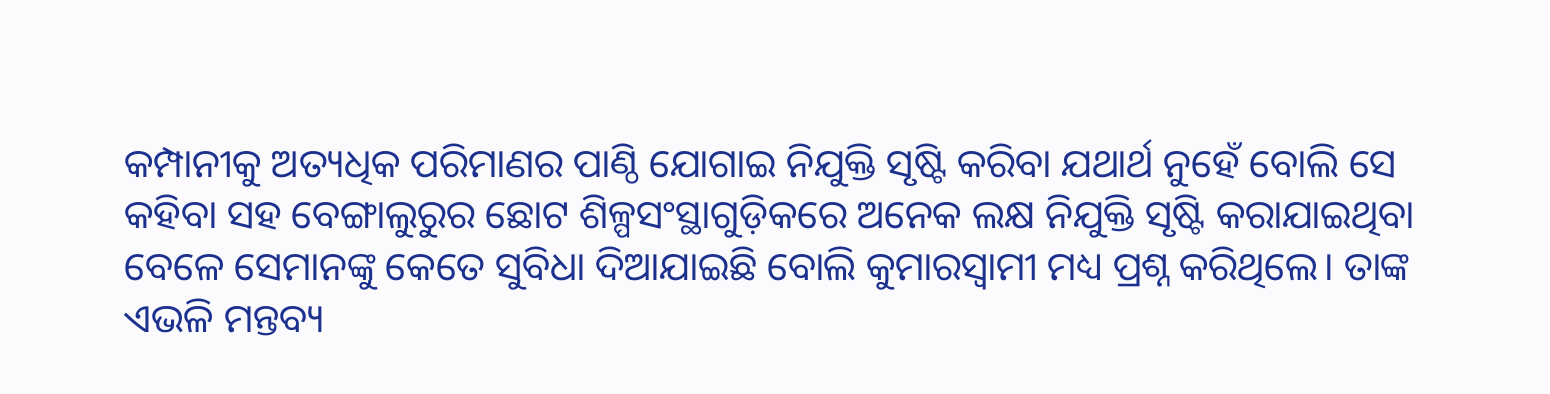କମ୍ପାନୀକୁ ଅତ୍ୟଧିକ ପରିମାଣର ପାଣ୍ଠି ଯୋଗାଇ ନିଯୁକ୍ତି ସୃଷ୍ଟି କରିବା ଯଥାର୍ଥ ନୁହେଁ ବୋଲି ସେ କହିବା ସହ ବେଙ୍ଗାଲୁରୁର ଛୋଟ ଶିଳ୍ପସଂସ୍ଥାଗୁଡ଼ିକରେ ଅନେକ ଲକ୍ଷ ନିଯୁକ୍ତି ସୃଷ୍ଟି କରାଯାଇଥିବା ବେଳେ ସେମାନଙ୍କୁ କେତେ ସୁବିଧା ଦିଆଯାଇଛି ବୋଲି କୁମାରସ୍ବାମୀ ମଧ୍ୟ ପ୍ରଶ୍ନ କରିଥିଲେ। ତାଙ୍କ ଏଭଳି ମନ୍ତବ୍ୟ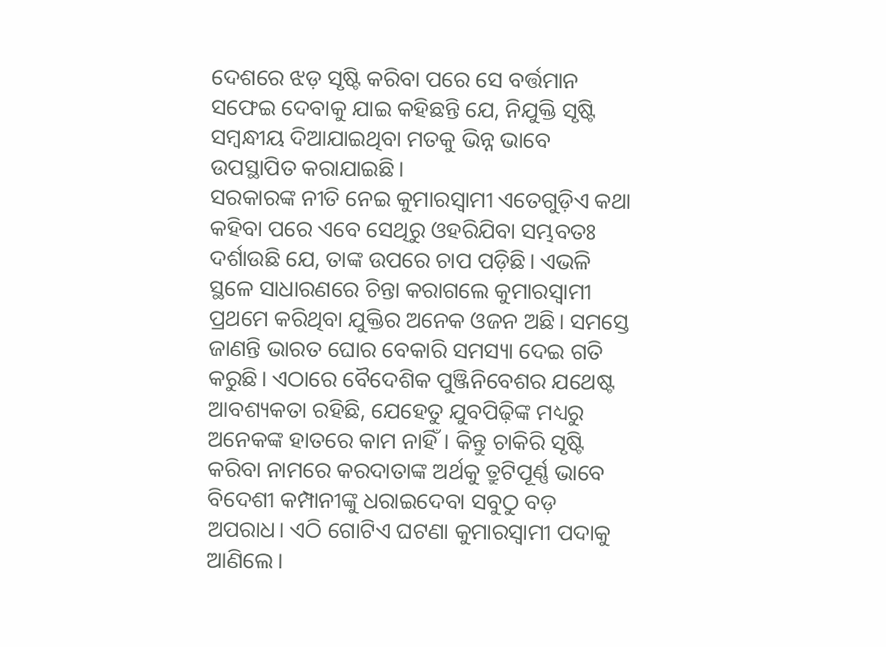ଦେଶରେ ଝଡ଼ ସୃଷ୍ଟି କରିବା ପରେ ସେ ବର୍ତ୍ତମାନ ସଫେଇ ଦେବାକୁ ଯାଇ କହିଛନ୍ତି ଯେ, ନିଯୁକ୍ତି ସୃଷ୍ଟି ସମ୍ବନ୍ଧୀୟ ଦିଆଯାଇଥିବା ମତକୁ ଭିନ୍ନ ଭାବେ ଉପସ୍ଥାପିତ କରାଯାଇଛି।
ସରକାରଙ୍କ ନୀତି ନେଇ କୁମାରସ୍ବାମୀ ଏତେଗୁଡ଼ିଏ କଥା କହିବା ପରେ ଏବେ ସେଥିରୁ ଓହରିଯିବା ସମ୍ଭବତଃ ଦର୍ଶାଉଛି ଯେ, ତାଙ୍କ ଉପରେ ଚାପ ପଡ଼ିଛି। ଏଭଳି ସ୍ଥଳେ ସାଧାରଣରେ ଚିନ୍ତା କରାଗଲେ କୁମାରସ୍ବାମୀ ପ୍ରଥମେ କରିଥିବା ଯୁକ୍ତିର ଅନେକ ଓଜନ ଅଛି। ସମସ୍ତେ ଜାଣନ୍ତି ଭାରତ ଘୋର ବେକାରି ସମସ୍ୟା ଦେଇ ଗତି କରୁଛି। ଏଠାରେ ବୈଦେଶିକ ପୁଞ୍ଜିନିବେଶର ଯଥେଷ୍ଟ ଆବଶ୍ୟକତା ରହିଛି, ଯେହେତୁ ଯୁବପିଢ଼ିଙ୍କ ମଧ୍ୟରୁ ଅନେକଙ୍କ ହାତରେ କାମ ନାହିଁ। କିନ୍ତୁ ଚାକିରି ସୃଷ୍ଟି କରିବା ନାମରେ କରଦାତାଙ୍କ ଅର୍ଥକୁ ତ୍ରୁଟିପୂର୍ଣ୍ଣ ଭାବେ ବିଦେଶୀ କମ୍ପାନୀଙ୍କୁ ଧରାଇଦେବା ସବୁଠୁ ବଡ଼ ଅପରାଧ। ଏଠି ଗୋଟିଏ ଘଟଣା କୁମାରସ୍ବାମୀ ପଦାକୁ ଆଣିଲେ।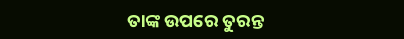ତାଙ୍କ ଉପରେ ତୁରନ୍ତ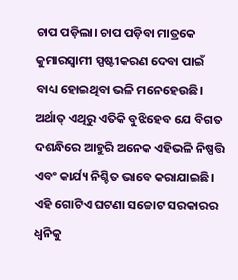ଚାପ ପଡ଼ିଲା। ଚାପ ପଡ଼ିବା ମାତ୍ରକେ କୁମାରସ୍ବାମୀ ସ୍ପଷ୍ଟୀକରଣ ଦେବା ପାଇଁ ବାଧ୍ୟ ହୋଇଥିବା ଭଳି ମନେହେଉଛି। ଅର୍ଥାତ୍‌ ଏଥିରୁ ଏତିକି ବୁଝିହେବ ଯେ ବିଗତ ଦଶନ୍ଧିରେ ଆହୁରି ଅନେକ ଏହିଭଳି ନିଷ୍ପତ୍ତି ଏବଂ କାର୍ଯ୍ୟ ନିଶ୍ଚିତ ଭାବେ କରାଯାଇଛି। ଏହି ଗୋଟିଏ ଘଟଣା ସଚ୍ଚୋଟ ସରକାରର ଧ୍ୱନିକୁ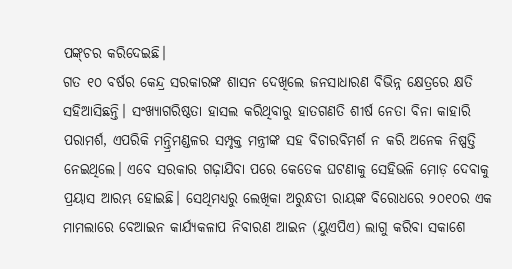ପଙ୍କ୍‌ଚର କରିଦେଇଛି।
ଗତ ୧୦ ବର୍ଷର କେନ୍ଦ୍ର ସରକାରଙ୍କ ଶାସନ ଦେଖିଲେ ଜନସାଧାରଣ ବିଭିନ୍ନ କ୍ଷେତ୍ରରେ କ୍ଷତି ସହିଆସିଛନ୍ତି। ସଂଖ୍ୟାଗରିଷ୍ଠତା ହାସଲ କରିଥିବାରୁ ହାତଗଣତି ଶୀର୍ଷ ନେତା ବିନା କାହାରି ପରାମର୍ଶ, ଏପରିକି ମନ୍ତ୍ରିମଣ୍ଡଳର ସମ୍ପୃକ୍ତ ମନ୍ତ୍ରୀଙ୍କ ସହ ବିଚାରବିମର୍ଶ ନ କରି ଅନେକ ନିଷ୍ପତ୍ତି ନେଇଥିଲେ। ଏବେ ସରକାର ଗଢ଼ାଯିବା ପରେ କେତେକ ଘଟଣାକୁ ସେହିଭଳି ମୋଡ଼ ଦେବାକୁ ପ୍ରୟାସ ଆରମ୍ଭ ହୋଇଛି। ସେଥିମଧ୍ୟରୁ ଲେଖିକା ଅରୁନ୍ଧତୀ ରାୟଙ୍କ ବିରୋଧରେ ୨୦୧୦ର ଏକ ମାମଲାରେ ବେଆଇନ କାର୍ଯ୍ୟକଳାପ ନିବାରଣ ଆଇନ (ୟୁଏପିଏ) ଲାଗୁ କରିବା ସକାଶେ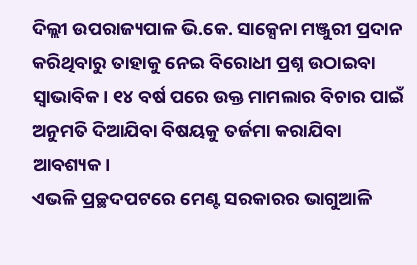ଦିଲ୍ଲୀ ଉପରାଜ୍ୟପାଳ ଭି.କେ. ସାକ୍ସେନା ମଞ୍ଜୁରୀ ପ୍ରଦାନ କରିଥିବାରୁ ତାହାକୁ ନେଇ ବିରୋଧୀ ପ୍ରଶ୍ନ ଉଠାଇବା ସ୍ବାଭାବିକ। ୧୪ ବର୍ଷ ପରେ ଉକ୍ତ ମାମଲାର ବିଚାର ପାଇଁ ଅନୁମତି ଦିଆଯିବା ବିଷୟକୁ ତର୍ଜମା କରାଯିବା ଆବଶ୍ୟକ।
ଏଭଳି ପ୍ରଚ୍ଛଦପଟରେ ମେଣ୍ଟ ସରକାରର ଭାଗୁଆଳି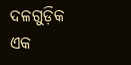ଦଳଗୁଡ଼ିକ ଏକ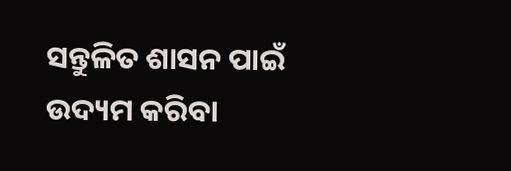ସନ୍ତୁଳିତ ଶାସନ ପାଇଁ ଉଦ୍ୟମ କରିବା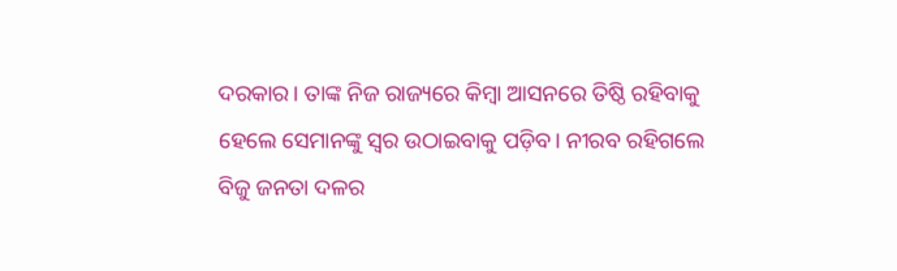ଦରକାର। ତାଙ୍କ ନିଜ ରାଜ୍ୟରେ କିମ୍ବା ଆସନରେ ତିଷ୍ଠି ରହିବାକୁ ହେଲେ ସେମାନଙ୍କୁ ସ୍ବର ଉଠାଇବାକୁ ପଡ଼ିବ। ନୀରବ ରହିଗଲେ ବିଜୁ ଜନତା ଦଳର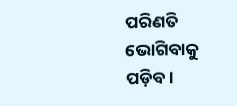ପରିଣତି ଭୋଗିବାକୁ ପଡ଼ିବ।